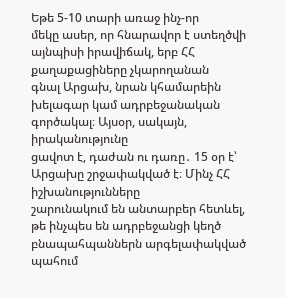Եթե 5-10 տարի առաջ ինչ-որ
մեկը ասեր, որ հնարավոր է ստեղծվի այնպիսի իրավիճակ, երբ ՀՀ քաղաքացիները չկարողանան
գնալ Արցախ, նրան կհամարեին խելագար կամ ադրբեջանական գործակալ։ Այսօր, սակայն, իրականությունը
ցավոտ է, դաժան ու դառը․ 15 օր է՝ Արցախը շրջափակված է։ Մինչ ՀՀ իշխանությունները
շարունակում են անտարբեր հետևել, թե ինչպես են ադրբեջանցի կեղծ բնապահպաններն արգելափակված
պահում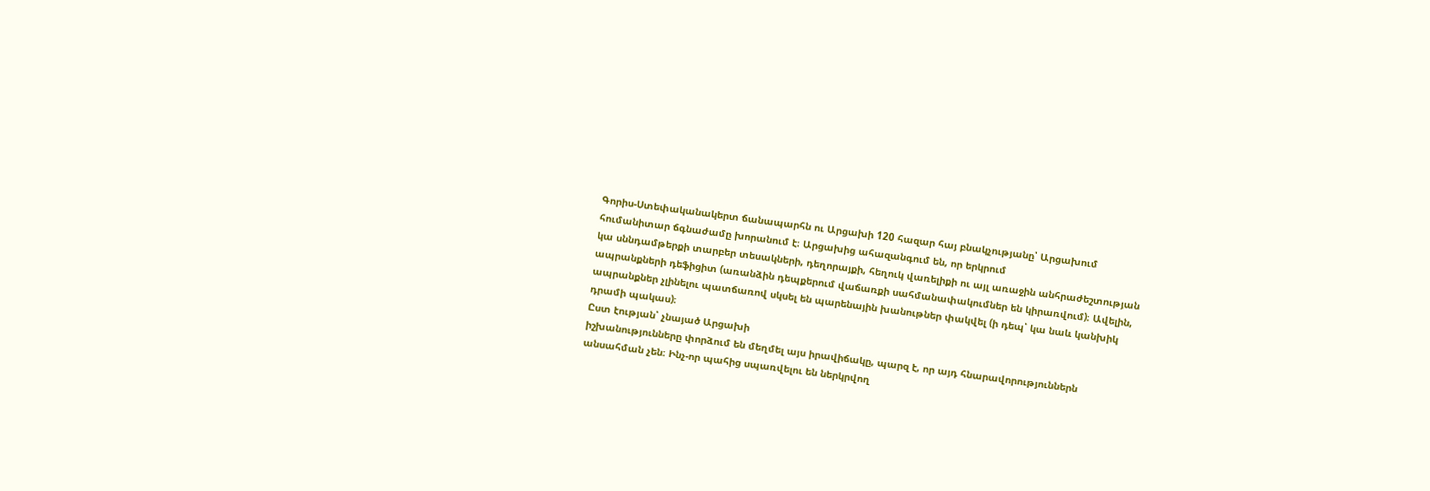Գորիս-Ստեփականակերտ ճանապարհն ու Արցախի 120 հազար հայ բնակչությանը՝ Արցախում
հումանիտար ճգնաժամը խորանում է։ Արցախից ահազանգում են, որ երկրում
կա սննդամթերքի տարբեր տեսակների, դեղորայքի, հեղուկ վառելիքի ու այլ առաջին անհրաժեշտության
ապրանքների դեֆիցիտ (առանձին դեպքերում վաճառքի սահմանափակումներ են կիրառվում)։ Ավելին,
ապրանքներ չլինելու պատճառով սկսել են պարենային խանութներ փակվել (ի դեպ՝ կա նաև կանխիկ
դրամի պակաս)։
Ըստ էության՝ չնայած Արցախի
իշխանությունները փորձում են մեղմել այս իրավիճակը, պարզ է, որ այդ հնարավորություններն
անսահման չեն։ Ինչ-որ պահից սպառվելու են ներկրվող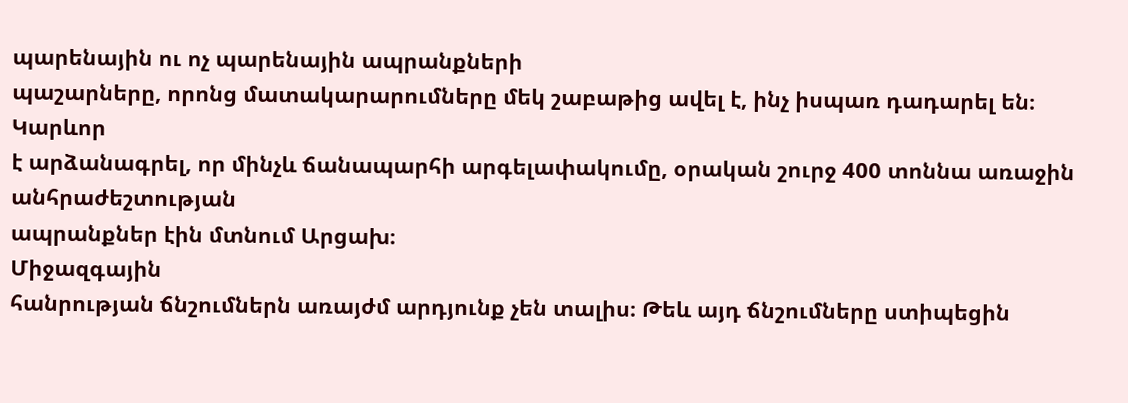պարենային ու ոչ պարենային ապրանքների
պաշարները, որոնց մատակարարումները մեկ շաբաթից ավել է, ինչ իսպառ դադարել են։ Կարևոր
է արձանագրել, որ մինչև ճանապարհի արգելափակումը, օրական շուրջ 400 տոննա առաջին անհրաժեշտության
ապրանքներ էին մտնում Արցախ։
Միջազգային
հանրության ճնշումներն առայժմ արդյունք չեն տալիս։ Թեև այդ ճնշումները ստիպեցին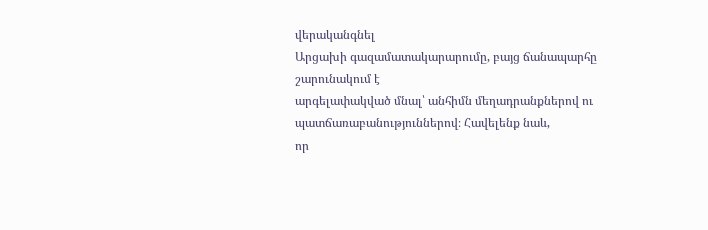վերականգնել
Արցախի գազամատակարարումը, բայց ճանապարհը շարունակում է
արգելափակված մնալ՝ անհիմն մեղադրանքներով ու պատճառաբանություններով։ Հավելենք նաև,
որ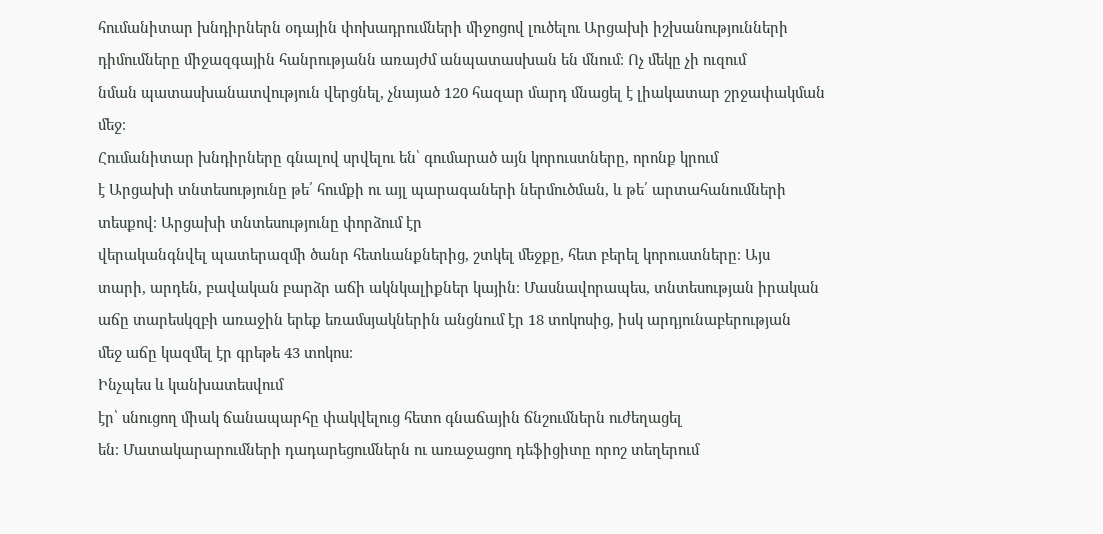հումանիտար խնդիրներն օդային փոխադրումների միջոցով լուծելու Արցախի իշխանությունների
դիմումները միջազգային հանրությանն առայժմ անպատասխան են մնում։ Ոչ մեկը չի ուզում
նման պատասխանատվություն վերցնել, չնայած 120 հազար մարդ մնացել է լիակատար շրջափակման
մեջ։
Հումանիտար խնդիրները գնալով սրվելու են՝ գումարած այն կորուստները, որոնք կրում
է Արցախի տնտեսությունը թե՛ հումքի ու այլ պարագաների ներմուծման, և թե՛ արտահանումների
տեսքով։ Արցախի տնտեսությունը փորձում էր
վերականգնվել պատերազմի ծանր հետևանքներից, շտկել մեջքը, հետ բերել կորուստները։ Այս
տարի, արդեն, բավական բարձր աճի ակնկալիքներ կային։ Մասնավորապես, տնտեսության իրական
աճը տարեսկզբի առաջին երեք եռամսյակներին անցնում էր 18 տոկոսից, իսկ արդյունաբերության
մեջ աճը կազմել էր գրեթե 43 տոկոս։
Ինչպես և կանխատեսվում
էր՝ սնուցող միակ ճանապարհը փակվելուց հետո գնաճային ճնշումներն ուժեղացել
են։ Մատակարարումների դադարեցումներն ու առաջացող դեֆիցիտը որոշ տեղերում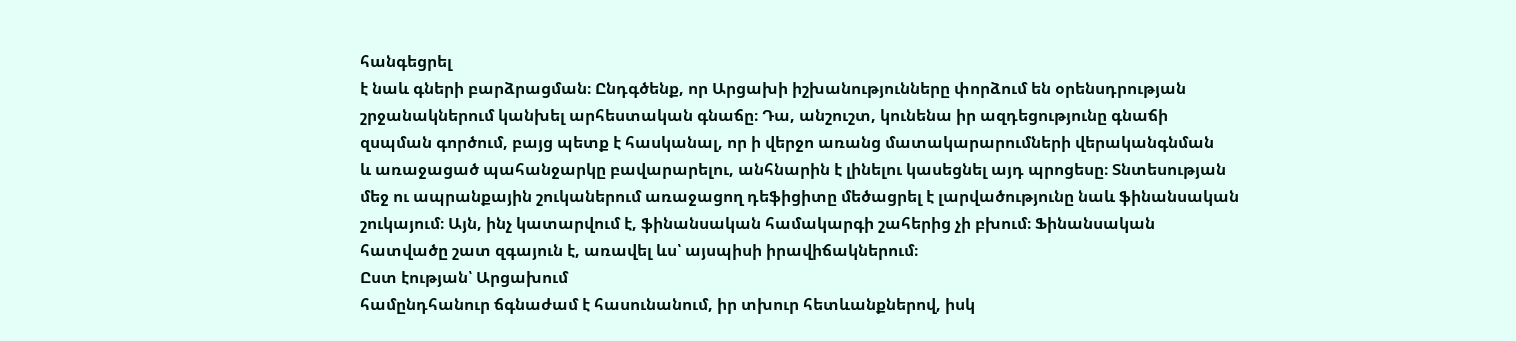հանգեցրել
է նաև գների բարձրացման։ Ընդգծենք, որ Արցախի իշխանությունները փորձում են օրենսդրության
շրջանակներում կանխել արհեստական գնաճը։ Դա, անշուշտ, կունենա իր ազդեցությունը գնաճի
զսպման գործում, բայց պետք է հասկանալ, որ ի վերջո առանց մատակարարումների վերականգնման
և առաջացած պահանջարկը բավարարելու, անհնարին է լինելու կասեցնել այդ պրոցեսը։ Տնտեսության
մեջ ու ապրանքային շուկաներում առաջացող դեֆիցիտը մեծացրել է լարվածությունը նաև ֆինանսական
շուկայում։ Այն, ինչ կատարվում է, ֆինանսական համակարգի շահերից չի բխում։ Ֆինանսական
հատվածը շատ զգայուն է, առավել ևս՝ այսպիսի իրավիճակներում։
Ըստ էության՝ Արցախում
համընդհանուր ճգնաժամ է հասունանում, իր տխուր հետևանքներով, իսկ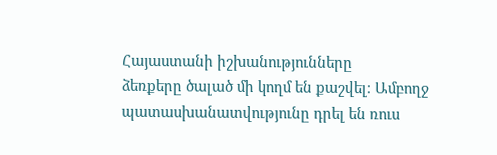Հայաստանի իշխանությունները
ձեռքերը ծալած մի կողմ են քաշվել։ Ամբողջ պատասխանատվությունը դրել են ռուս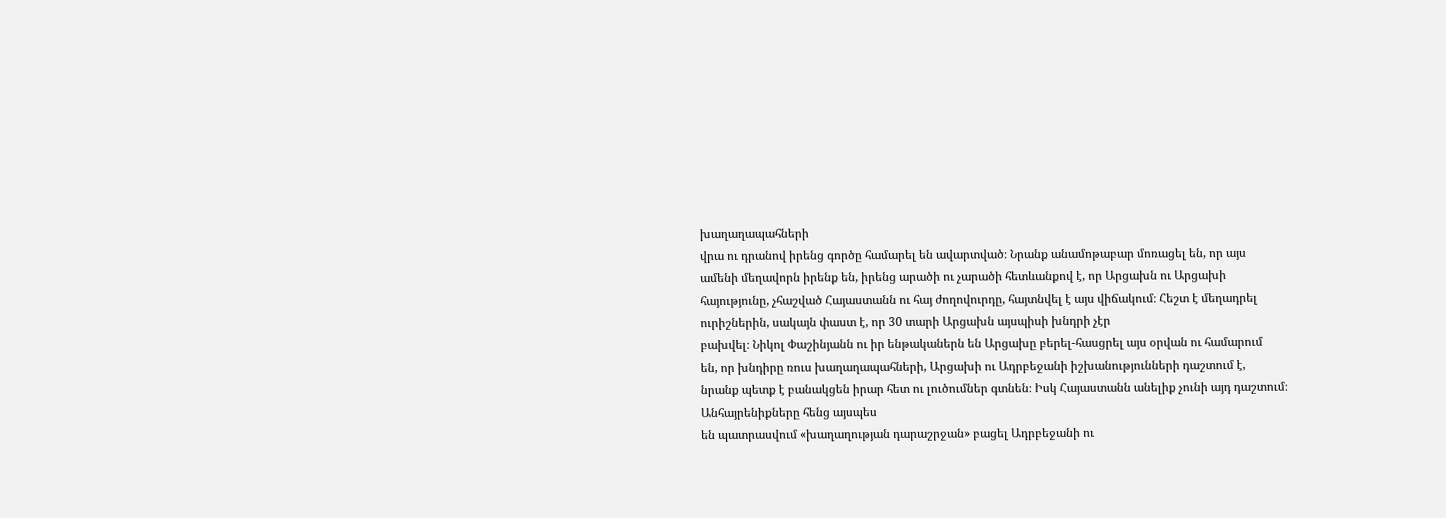խաղաղապահների
վրա ու դրանով իրենց գործը համարել են ավարտված։ Նրանք անամոթաբար մոռացել են, որ այս
ամենի մեղավորն իրենք են, իրենց արածի ու չարածի հետևանքով է, որ Արցախն ու Արցախի
հայությունը, չհաշված Հայաստանն ու հայ ժողովուրդը, հայտնվել է այս վիճակում։ Հեշտ է մեղադրել ուրիշներին, սակայն փաստ է, որ 30 տարի Արցախն այսպիսի խնդրի չէր
բախվել։ Նիկոլ Փաշինյանն ու իր ենթականերն են Արցախը բերել-հասցրել այս օրվան ու համարում
են, որ խնդիրը ռուս խաղաղապահների, Արցախի ու Ադրբեջանի իշխանությունների դաշտում է,
նրանք պետք է բանակցեն իրար հետ ու լուծումներ գտնեն։ Իսկ Հայաստանն անելիք չունի այդ դաշտում։
Անհայրենիքները հենց այսպես
են պատրասվում «խաղաղության դարաշրջան» բացել Ադրբեջանի ու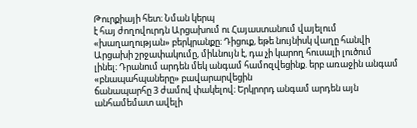Թուրքիայի հետ։ Նման կերպ
է հայ ժողովուրդն Արցախում ու Հայաստանում վայելում «խաղաղության» բերկրանքը։ Դիցուք, եթե նույնիսկ վաղը հանվի Արցախի շրջափակումը, միևնույն է, դա չի կարող հուսալի լուծում
լինել։ Դրանում արդեն մեկ անգամ համոզվեցինք. երբ առաջին անգամ «բնապահպաները» բավարարվեցին
ճանապարհը 3 ժամով փակելով։ Երկրորդ անգամ արդեն այն անհամեմատ ավելի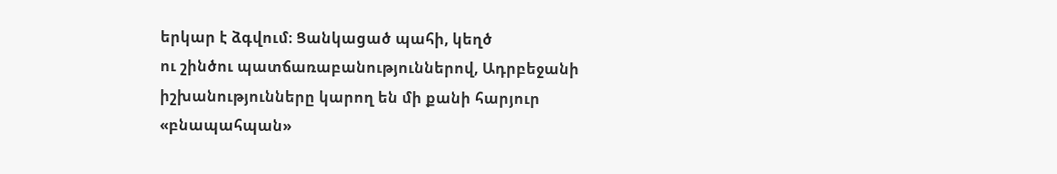երկար է ձգվում։ Ցանկացած պահի, կեղծ
ու շինծու պատճառաբանություններով, Ադրբեջանի իշխանությունները կարող են մի քանի հարյուր
«բնապահպան»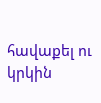հավաքել ու կրկին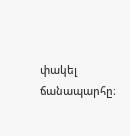փակել ճանապարհը։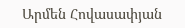Արմեն Հովասափյան